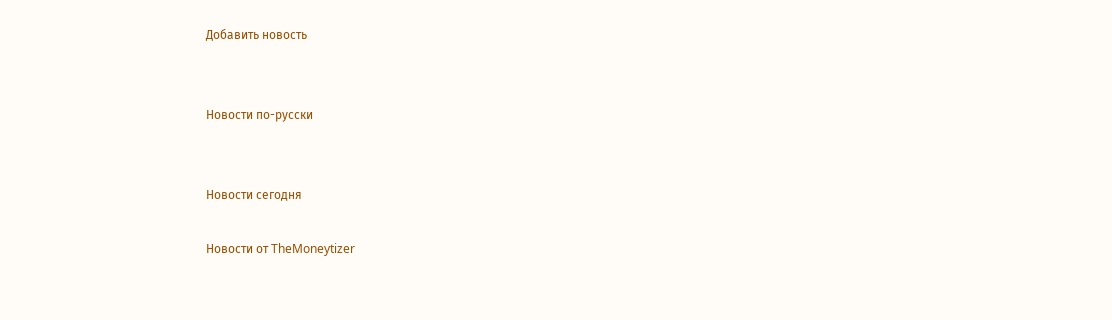Добавить новость


Новости по-русски


Новости сегодня

Новости от TheMoneytizer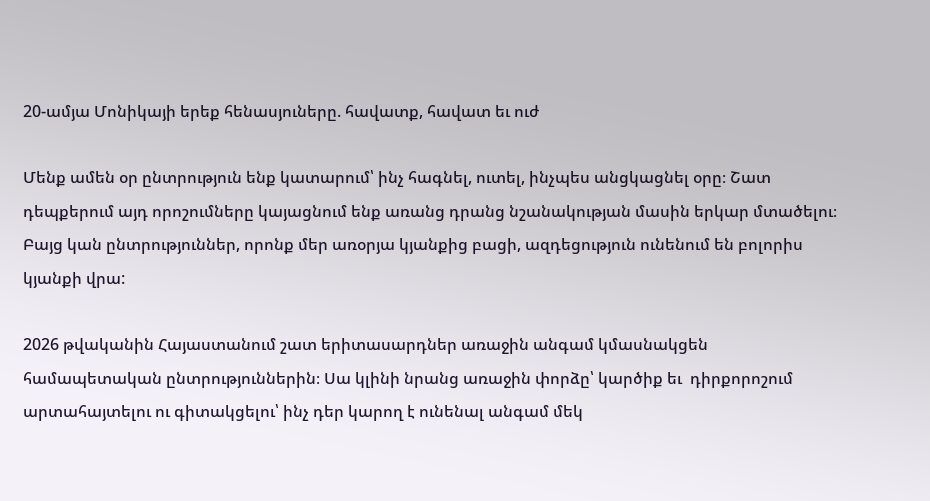20-ամյա Մոնիկայի երեք հենասյուները. հավատք, հավատ եւ ուժ

Մենք ամեն օր ընտրություն ենք կատարում՝ ինչ հագնել, ուտել, ինչպես անցկացնել օրը։ Շատ դեպքերում այդ որոշումները կայացնում ենք առանց դրանց նշանակության մասին երկար մտածելու։ Բայց կան ընտրություններ, որոնք մեր առօրյա կյանքից բացի, ազդեցություն ունենում են բոլորիս կյանքի վրա:

2026 թվականին Հայաստանում շատ երիտասարդներ առաջին անգամ կմասնակցեն համապետական ընտրություններին։ Սա կլինի նրանց առաջին փորձը՝ կարծիք եւ  դիրքորոշում արտահայտելու ու գիտակցելու՝ ինչ դեր կարող է ունենալ անգամ մեկ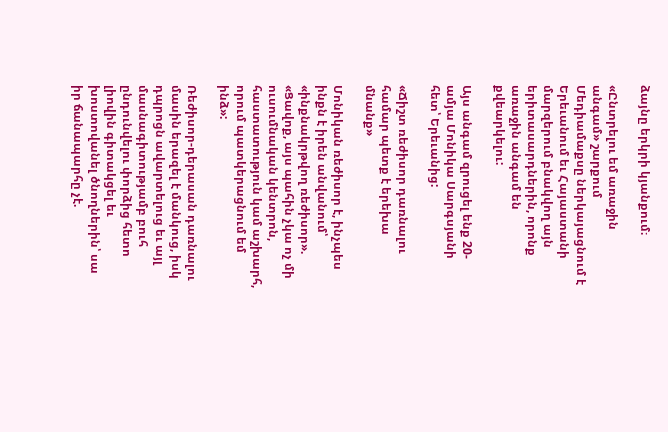ձայնը երկրի կյանքում։

«Ընտրելու եմ առաջին անգամ» շարքում Մեդիամաքսը ներկայացնում է Երեւանում եւ Հայաստանի մարզերում բնակվող այն երիտասարդներին, որոնք առաջին անգամ են քվեարկելու:

Այս անգամ զրուցել ենք 20-ամյա Մոնիկա Սարգսյանի հետ՝ Երեւանից:

«Ճիշտ ռեժիսոր դառնալու համար պետք է երեխա մնանք»

Մոնիկան ռեժիսոր է, ինչպես ինքն է իրեն անվանում՝ «ինքնակրթվող ռեժիսոր». «Ցավոք, այս պահին չկա ոչ մի ուսումնական կենտրոն, հաստատություն կամ աշխարհ, որում պատկերացնում եմ ինձ»:

Ռեժիսոր-դերասան դառնալու մասին երազել է մանկուց, իսկ դպրոցն ավարտելուց եւ այլ մասնագիտությամբ բուհ ընդունվելու փորձից հետո լիովին գիտակցել եւ խոստովանել ծնողներին՝ սա իր ճանապարհը չէ.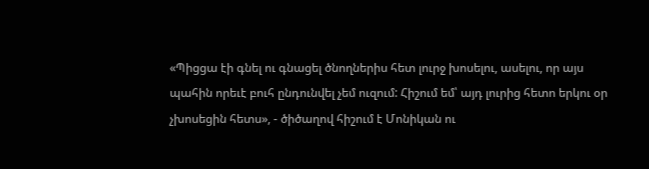«Պիցցա էի գնել ու գնացել ծնողներիս հետ լուրջ խոսելու, ասելու, որ այս պահին որեւէ բուհ ընդունվել չեմ ուզում: Հիշում եմ՝ այդ լուրից հետո երկու օր չխոսեցին հետս», - ծիծաղով հիշում է Մոնիկան ու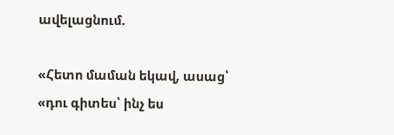ավելացնում.

«Հետո մաման եկավ, ասաց՝ «դու գիտես՝ ինչ ես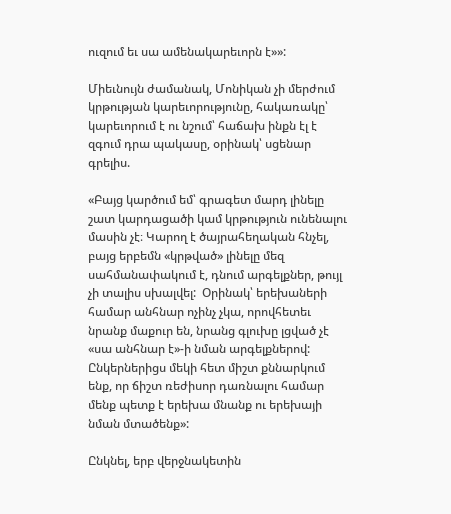ուզում եւ սա ամենակարեւորն է»»:

Միեւնույն ժամանակ, Մոնիկան չի մերժում կրթության կարեւորությունը, հակառակը՝ կարեւորում է ու նշում՝ հաճախ ինքն էլ է զգում դրա պակասը, օրինակ՝ սցենար գրելիս.

«Բայց կարծում եմ՝ գրագետ մարդ լինելը շատ կարդացածի կամ կրթություն ունենալու մասին չէ։ Կարող է ծայրահեղական հնչել, բայց երբեմն «կրթված» լինելը մեզ սահմանափակում է, դնում արգելքներ, թույլ չի տալիս սխալվել:  Օրինակ՝ երեխաների համար անհնար ոչինչ չկա, որովհետեւ նրանք մաքուր են, նրանց գլուխը լցված չէ «սա անհնար է»-ի նման արգելքներով: Ընկերներիցս մեկի հետ միշտ քննարկում ենք, որ ճիշտ ռեժիսոր դառնալու համար մենք պետք է երեխա մնանք ու երեխայի նման մտածենք»:

Ընկնել, երբ վերջնակետին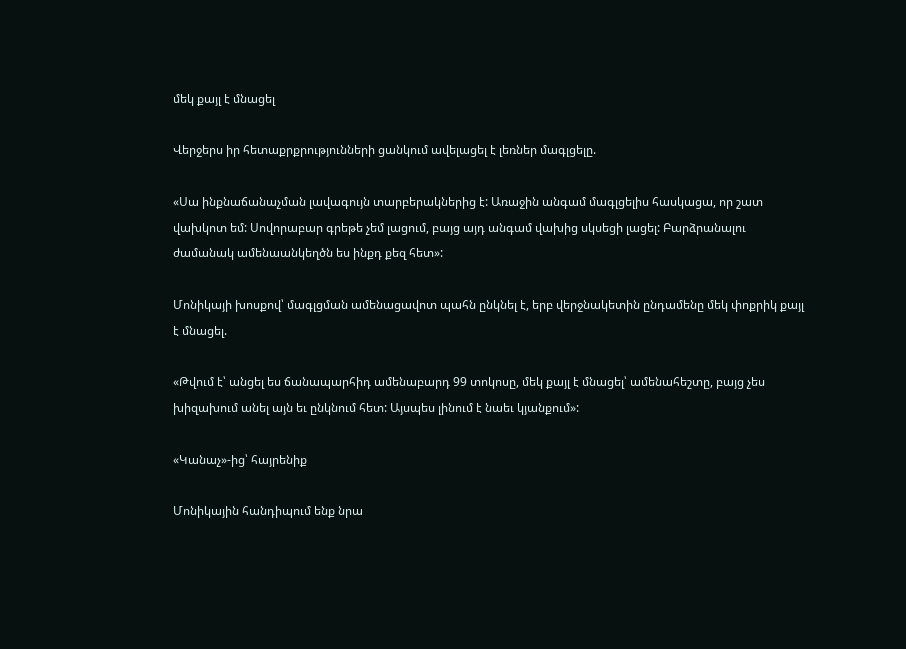մեկ քայլ է մնացել

Վերջերս իր հետաքրքրությունների ցանկում ավելացել է լեռներ մագլցելը.

«Սա ինքնաճանաչման լավագույն տարբերակներից է: Առաջին անգամ մագլցելիս հասկացա, որ շատ վախկոտ եմ: Սովորաբար գրեթե չեմ լացում, բայց այդ անգամ վախից սկսեցի լացել: Բարձրանալու ժամանակ ամենաանկեղծն ես ինքդ քեզ հետ»:

Մոնիկայի խոսքով՝ մագլցման ամենացավոտ պահն ընկնել է, երբ վերջնակետին ընդամենը մեկ փոքրիկ քայլ է մնացել.

«Թվում է՝ անցել ես ճանապարհիդ ամենաբարդ 99 տոկոսը, մեկ քայլ է մնացել՝ ամենահեշտը, բայց չես խիզախում անել այն եւ ընկնում հետ: Այսպես լինում է նաեւ կյանքում»:

«Կանաչ»-ից՝ հայրենիք

Մոնիկային հանդիպում ենք նրա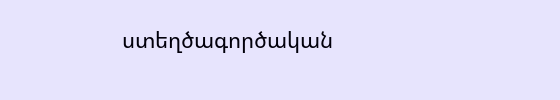ստեղծագործական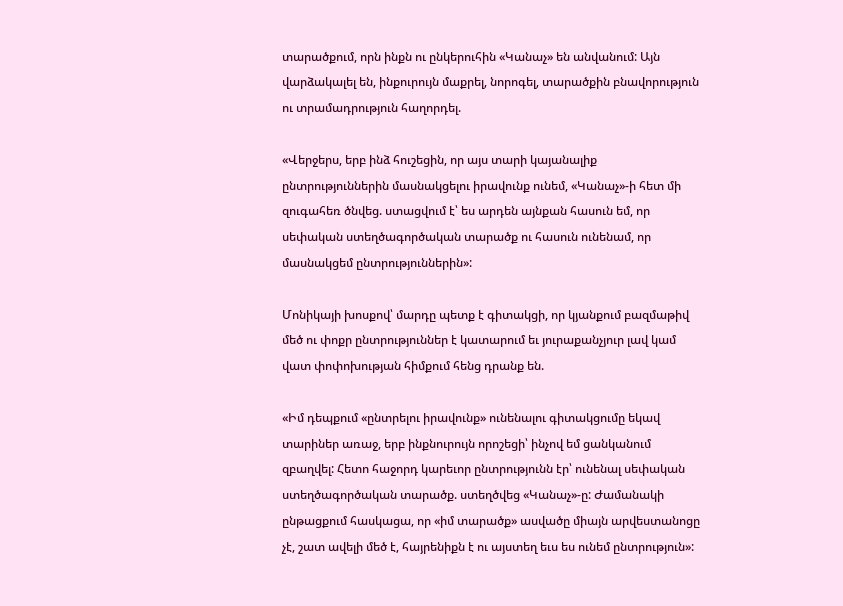տարածքում, որն ինքն ու ընկերուհին «Կանաչ» են անվանում: Այն վարձակալել են, ինքուրույն մաքրել, նորոգել, տարածքին բնավորություն ու տրամադրություն հաղորդել.

«Վերջերս, երբ ինձ հուշեցին, որ այս տարի կայանալիք ընտրություններին մասնակցելու իրավունք ունեմ, «Կանաչ»-ի հետ մի զուգահեռ ծնվեց. ստացվում է՝ ես արդեն այնքան հասուն եմ, որ սեփական ստեղծագործական տարածք ու հասուն ունենամ, որ մասնակցեմ ընտրություններին»:

Մոնիկայի խոսքով՝ մարդը պետք է գիտակցի, որ կյանքում բազմաթիվ մեծ ու փոքր ընտրություններ է կատարում եւ յուրաքանչյուր լավ կամ վատ փոփոխության հիմքում հենց դրանք են.

«Իմ դեպքում «ընտրելու իրավունք» ունենալու գիտակցումը եկավ տարիներ առաջ, երբ ինքնուրույն որոշեցի՝ ինչով եմ ցանկանում զբաղվել: Հետո հաջորդ կարեւոր ընտրությունն էր՝ ունենալ սեփական ստեղծագործական տարածք. ստեղծվեց «Կանաչ»-ը: Ժամանակի ընթացքում հասկացա, որ «իմ տարածք» ասվածը միայն արվեստանոցը չէ, շատ ավելի մեծ է, հայրենիքն է ու այստեղ եւս ես ունեմ ընտրություն»: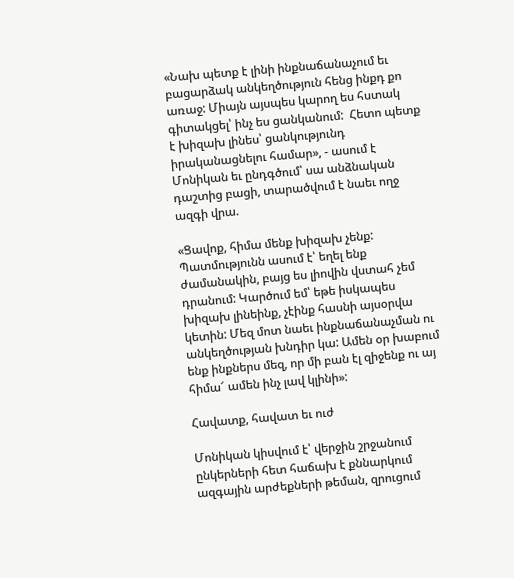«Նախ պետք է լինի ինքնաճանաչում եւ բացարձակ անկեղծություն հենց ինքդ քո առաջ: Միայն այսպես կարող ես հստակ գիտակցել՝ ինչ ես ցանկանում:  Հետո պետք է խիզախ լինես՝ ցանկությունդ իրականացնելու համար», - ասում է Մոնիկան եւ ընդգծում՝ սա անձնական դաշտից բացի, տարածվում է նաեւ ողջ ազգի վրա.

«Ցավոք, հիմա մենք խիզախ չենք: Պատմությունն ասում է՝ եղել ենք ժամանակին, բայց ես լիովին վստահ չեմ դրանում: Կարծում եմ՝ եթե իսկապես խիզախ լինեինք, չէինք հասնի այսօրվա կետին: Մեզ մոտ նաեւ ինքնաճանաչման ու անկեղծության խնդիր կա: Ամեն օր խաբում ենք ինքներս մեզ, որ մի բան էլ զիջենք ու այ հիմա՜ ամեն ինչ լավ կլինի»:

Հավատք, հավատ եւ ուժ

Մոնիկան կիսվում է՝ վերջին շրջանում ընկերների հետ հաճախ է քննարկում ազգային արժեքների թեման, զրուցում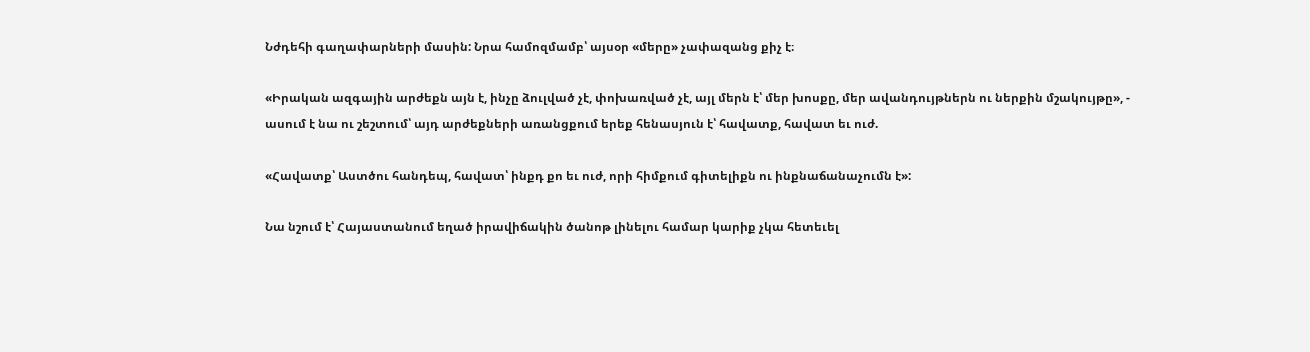Նժդեհի գաղափարների մասին: Նրա համոզմամբ՝ այսօր «մերը» չափազանց քիչ է։

«Իրական ազգային արժեքն այն է, ինչը ձուլված չէ, փոխառված չէ, այլ մերն է՝ մեր խոսքը, մեր ավանդույթներն ու ներքին մշակույթը», - ասում է նա ու շեշտում՝ այդ արժեքների առանցքում երեք հենասյուն է՝ հավատք, հավատ եւ ուժ.

«Հավատք՝ Աստծու հանդեպ, հավատ՝ ինքդ քո եւ ուժ, որի հիմքում գիտելիքն ու ինքնաճանաչումն է»:

Նա նշում է՝ Հայաստանում եղած իրավիճակին ծանոթ լինելու համար կարիք չկա հետեւել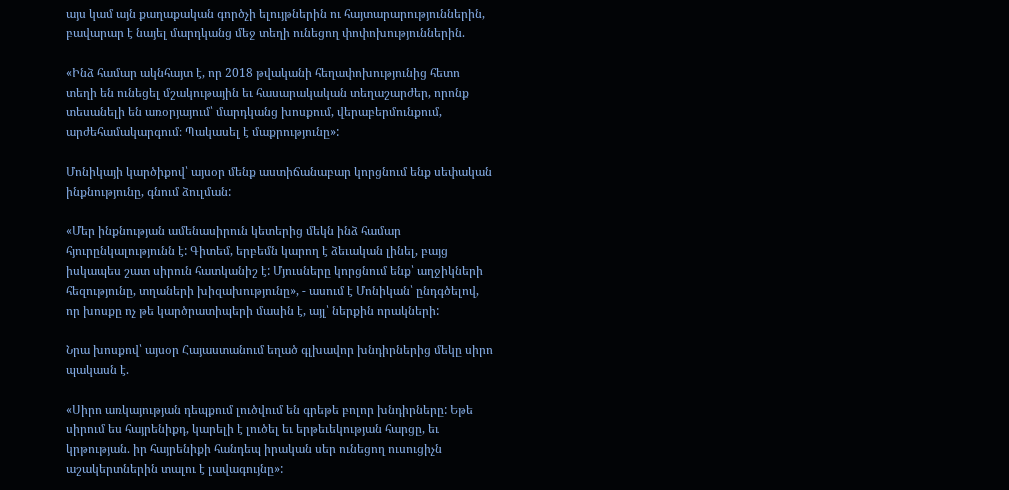այս կամ այն քաղաքական գործչի ելույթներին ու հայտարարություններին, բավարար է նայել մարդկանց մեջ տեղի ունեցող փոփոխություններին.

«Ինձ համար ակնհայտ է, որ 2018 թվականի հեղափոխությունից հետո տեղի են ունեցել մշակութային եւ հասարակական տեղաշարժեր, որոնք տեսանելի են առօրյայում՝ մարդկանց խոսքում, վերաբերմունքում, արժեհամակարգում։ Պակասել է մաքրությունը»:

Մոնիկայի կարծիքով՝ այսօր մենք աստիճանաբար կորցնում ենք սեփական ինքնությունը, գնում ձուլման:

«Մեր ինքնության ամենասիրուն կետերից մեկն ինձ համար հյուրընկալությունն է: Գիտեմ, երբեմն կարող է ձեւական լինել, բայց իսկապես շատ սիրուն հատկանիշ է: Մյուսները կորցնում ենք՝ աղջիկների հեզությունը, տղաների խիզախությունը», - ասում է Մոնիկան՝ ընդգծելով, որ խոսքը ոչ թե կարծրատիպերի մասին է, այլ՝ ներքին որակների:

Նրա խոսքով՝ այսօր Հայաստանում եղած գլխավոր խնդիրներից մեկը սիրո պակասն է.

«Սիրո առկայության դեպքում լուծվում են գրեթե բոլոր խնդիրները: Եթե սիրում ես հայրենիքդ, կարելի է լուծել եւ երթեւեկության հարցը, եւ կրթության. իր հայրենիքի հանդեպ իրական սեր ունեցող ուսուցիչն աշակերտներին տալու է լավագույնը»: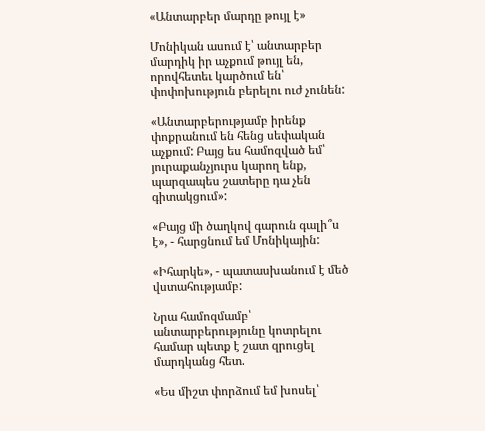«Անտարբեր մարդը թույլ է»

Մոնիկան ասում է՝ անտարբեր մարդիկ իր աչքում թույլ են, որովհետեւ կարծում են՝ փոփոխություն բերելու ուժ չունեն:

«Անտարբերությամբ իրենք փոքրանում են հենց սեփական աչքում: Բայց ես համոզված եմ՝ յուրաքանչյուրս կարող ենք, պարզապես շատերը դա չեն գիտակցում»:

«Բայց մի ծաղկով գարուն գալի՞ս է», - հարցնում եմ Մոնիկային:

«Իհարկե», - պատասխանում է մեծ վստահությամբ:

Նրա համոզմամբ՝ անտարբերությունը կոտրելու համար պետք է շատ զրուցել մարդկանց հետ.

«Ես միշտ փորձում եմ խոսել՝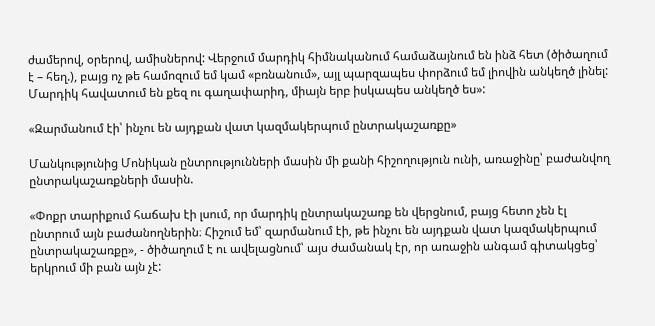ժամերով, օրերով, ամիսներով: Վերջում մարդիկ հիմնականում համաձայնում են ինձ հետ (ծիծաղում է – հեղ.), բայց ոչ թե համոզում եմ կամ «բռնանում», այլ պարզապես փորձում եմ լիովին անկեղծ լինել: Մարդիկ հավատում են քեզ ու գաղափարիդ, միայն երբ իսկապես անկեղծ ես»:

«Զարմանում էի՝ ինչու են այդքան վատ կազմակերպում ընտրակաշառքը»

Մանկությունից Մոնիկան ընտրությունների մասին մի քանի հիշողություն ունի, առաջինը՝ բաժանվող ընտրակաշառքների մասին.

«Փոքր տարիքում հաճախ էի լսում, որ մարդիկ ընտրակաշառք են վերցնում, բայց հետո չեն էլ ընտրում այն բաժանողներին։ Հիշում եմ՝ զարմանում էի, թե ինչու են այդքան վատ կազմակերպում ընտրակաշառքը», - ծիծաղում է ու ավելացնում՝ այս ժամանակ էր, որ առաջին անգամ գիտակցեց՝ երկրում մի բան այն չէ: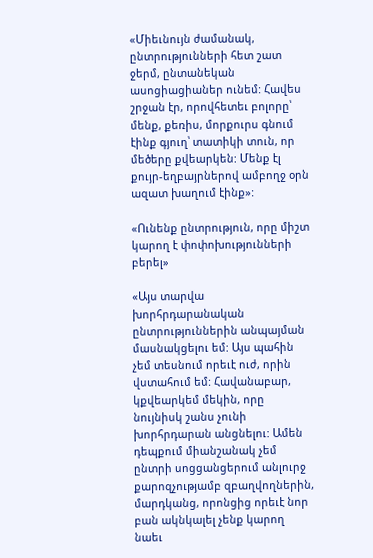«Միեւնույն ժամանակ, ընտրությունների հետ շատ ջերմ, ընտանեկան ասոցիացիաներ ունեմ: Հավես շրջան էր, որովհետեւ բոլորը՝ մենք, քեռիս, մորքուրս գնում էինք գյուղ՝ տատիկի տուն, որ մեծերը քվեարկեն: Մենք էլ քույր-եղբայրներով ամբողջ օրն ազատ խաղում էինք»:

«Ունենք ընտրություն, որը միշտ կարող է փոփոխությունների բերել»

«Այս տարվա խորհրդարանական ընտրություններին անպայման մասնակցելու եմ: Այս պահին չեմ տեսնում որեւէ ուժ, որին վստահում եմ: Հավանաբար, կքվեարկեմ մեկին, որը նույնիսկ շանս չունի խորհրդարան անցնելու: Ամեն դեպքում միանշանակ չեմ ընտրի սոցցանցերում անլուրջ քարոզչությամբ զբաղվողներին, մարդկանց, որոնցից որեւէ նոր բան ակնկալել չենք կարող նաեւ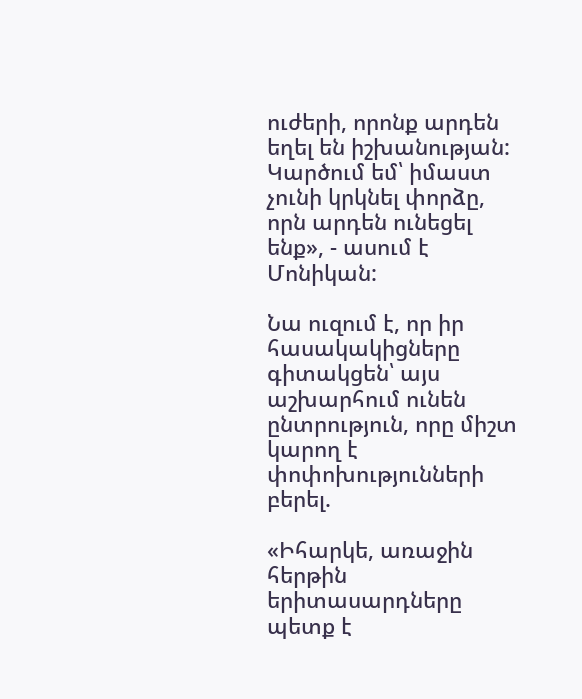ուժերի, որոնք արդեն եղել են իշխանության: Կարծում եմ՝ իմաստ չունի կրկնել փորձը, որն արդեն ունեցել ենք», - ասում է Մոնիկան:

Նա ուզում է, որ իր հասակակիցները գիտակցեն՝ այս աշխարհում ունեն ընտրություն, որը միշտ կարող է փոփոխությունների բերել.

«Իհարկե, առաջին հերթին երիտասարդները պետք է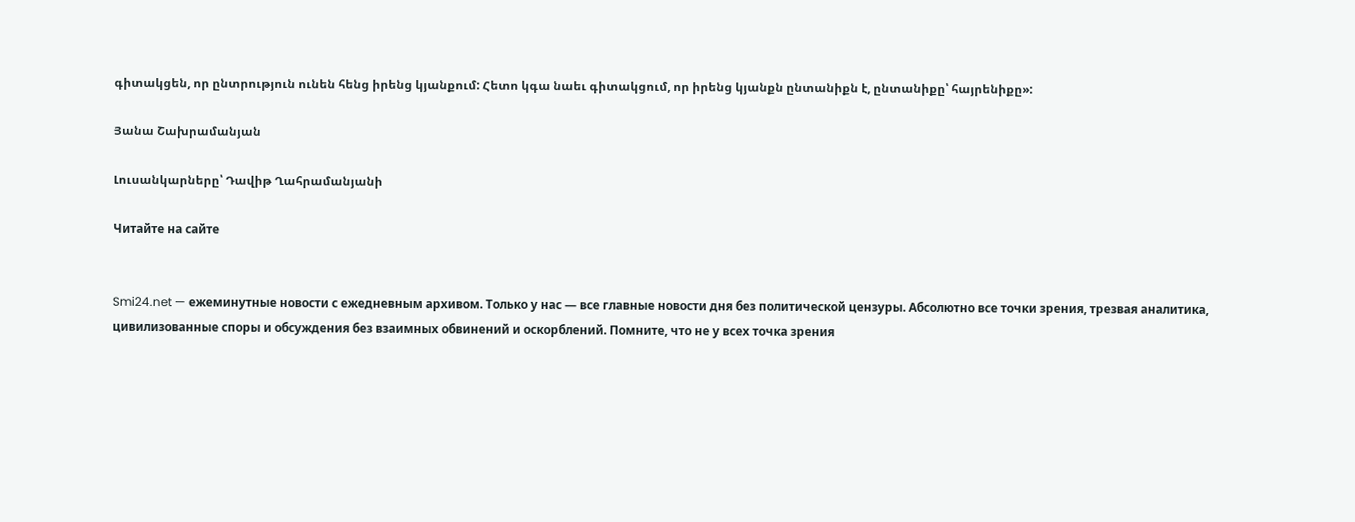գիտակցեն, որ ընտրություն ունեն հենց իրենց կյանքում: Հետո կգա նաեւ գիտակցում, որ իրենց կյանքն ընտանիքն է, ընտանիքը՝ հայրենիքը»:

Յանա Շախրամանյան

Լուսանկարները՝ Դավիթ Ղահրամանյանի

Читайте на сайте


Smi24.net — ежеминутные новости с ежедневным архивом. Только у нас — все главные новости дня без политической цензуры. Абсолютно все точки зрения, трезвая аналитика, цивилизованные споры и обсуждения без взаимных обвинений и оскорблений. Помните, что не у всех точка зрения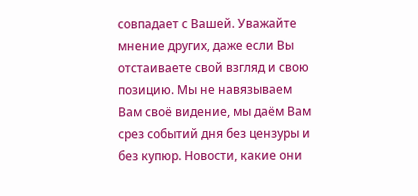совпадает с Вашей. Уважайте мнение других, даже если Вы отстаиваете свой взгляд и свою позицию. Мы не навязываем Вам своё видение, мы даём Вам срез событий дня без цензуры и без купюр. Новости, какие они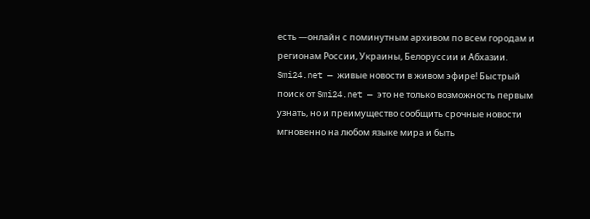есть —онлайн с поминутным архивом по всем городам и регионам России, Украины, Белоруссии и Абхазии. Smi24.net — живые новости в живом эфире! Быстрый поиск от Smi24.net — это не только возможность первым узнать, но и преимущество сообщить срочные новости мгновенно на любом языке мира и быть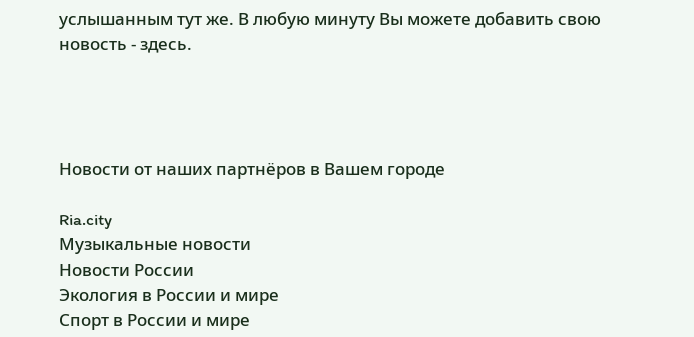услышанным тут же. В любую минуту Вы можете добавить свою новость - здесь.




Новости от наших партнёров в Вашем городе

Ria.city
Музыкальные новости
Новости России
Экология в России и мире
Спорт в России и мире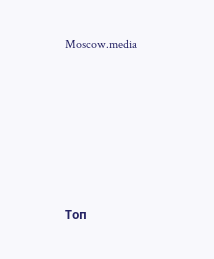Moscow.media










Топ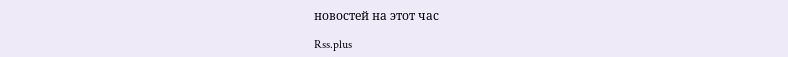новостей на этот час

Rss.plus